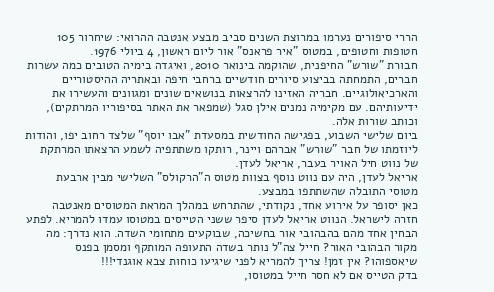הררי סיפורים נערמו במרוצת השנים סביב מבצע אנטבה ההרואי: שיחרור 105 חטופות וחטופים, במטוס "איר פראנס" אור ליום ראשון, 4 ביולי 1976.
חבורת "שורש" החיפנית, שהוקמה בינואר 2010, ואיגדה בימיה הטובים כמה עשרות חברים, התמחתה בביצוע סיורים חודשיים ברחבי חיפה ובאתריה ההיסטוריים והארכיאולוגיים. חבריה האזינו להרצאות בנושאים שונים ומגוונים והעשירו את ידיעותיהם. עם מקימיה נמנים אילן סגל (שמפאר את האתר בסיפוריו המרתקים), וכותב שורות אלה.
ביום שלישי השבוע, בפגישה החודשית במסעדת "אבו יוסף" שלצד רחוב יפו, והודות ליוזמתו של חבר "שורש" אברהם ויינר, רותקו משתתפיה לשמע הרצאתו המרתקת של נווט חיל האויר בעבר, אריאל לעדן.
אריאל לעדן, היה עם נווט נוסף בצוות מטוס ה"הרקולס" השלישי מבין ארבעת מטוסי התובלה שהשתתפו במבצע.
כאן יסופר על אירוע אחד, נקודתי, שהתרחש במהלך המראת המטוסים מאנטבה חזרה לישראל. הנווט אריאל לעדן סיפר ששני הטייסים במטוסו עמדו להמריא. לפתע הבחין אחד מהם בהבהובי אור בחשיכה, שבוקעים מתחומי השדה. הוא נדרך: מה מקור הבהובי האור? חייל צה"ל נותר בשדה התעופה המותקף ומסמן בפנס שיאספוהו? אין זמן! צריך להמריא לפני שיגיעו כוחות צבא אוגנדי!!!
בדק הטייס אם לא חסר חייל במטוסו,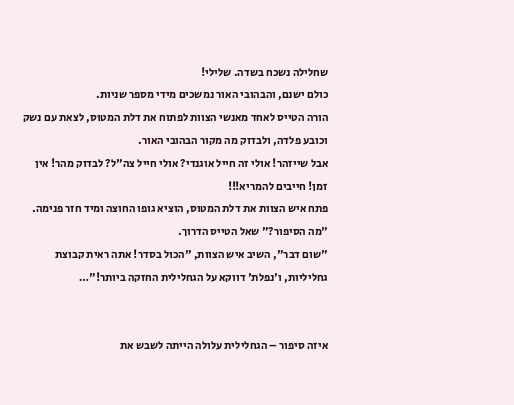שחלילה נשכח בשדה. שלילי!
כולם ישנם, והבהובי האור נמשכים מידי מספר שניות.
הורה הטייס לאחד מאנשי הצוות לפתוח את דלת המטוס, לצאת עם נשק וכובע פלדה, ולבדוק מה מקור הבהובי האור.
אבל שייזהר! אולי זה חייל אוגנדי? אולי חייל צה"ל? לבדוק מהר! אין זמן! חייבים להמריא!!!
פתח איש הצוות את דלת המטוס, הוציא גופו החוצה ומיד חזר פנימה. "מה הסיפור?" שאל הטייס הדרוך.
"שום דבר", השיב איש הצוות, "הכול בסדר! אתה ראית קבוצת גחליליות, ו'נפלת' דווקא על הגחלילית החזקה ביותר!"…


איזה סיפור – הגחלילית עלולה הייתה לשבש את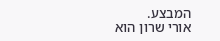המבצע.
אורי שרון הוא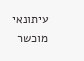עיתונאי מוכשר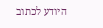היודע לכתוב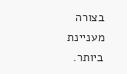בצורה מעניינת ביותר.